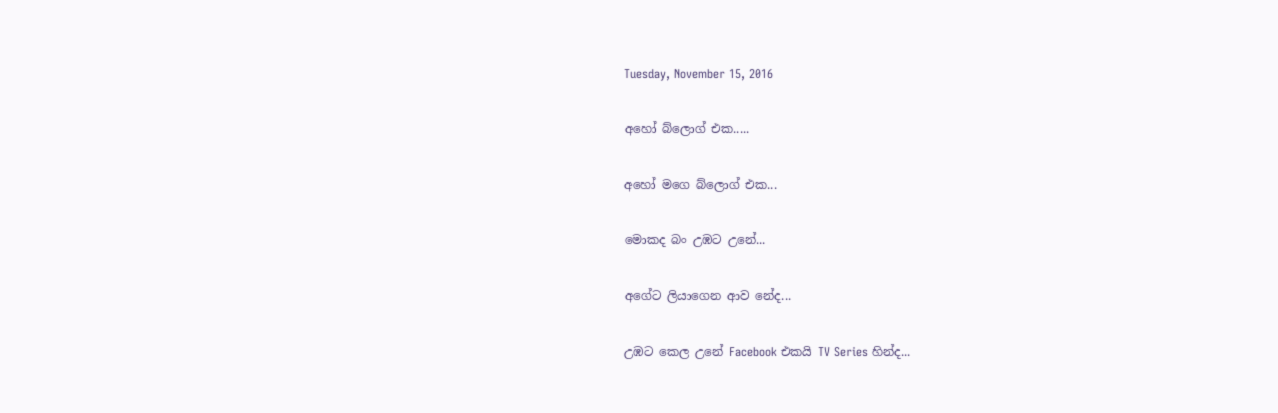Tuesday, November 15, 2016

අහෝ බ්ලොග් එක.....

අහෝ මගෙ බ්ලොග් එක...

මොකද බං උඹට උනේ...

අගේට ලියාගෙන ආව ‌නේද...

උඹට කෙල උනේ Facebook එකයි TV Series හින්ද...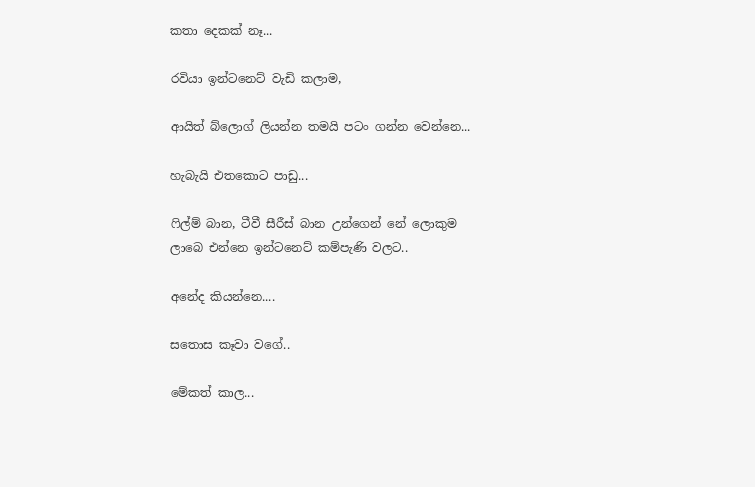කතා දෙකක් නෑ...

රවියා ඉන්ටනෙට් වැඩි කලාම,

ආයිත් බ්ලොග් ලියන්න තමයි පටං ගන්න වෙන්නෙ...

හැබැයි එතකොට පාඩු...

ෆිල්ම් බාන, ටීවී සීරීස් බාන උන්ගෙන් නේ ලොකුම ලාබෙ එන්නෙ ඉන්ටනෙට් කම්පැණි වලට..

අනේද කියන්නෙ....

සතොස කෑවා වගේ..

මේකත් කාල...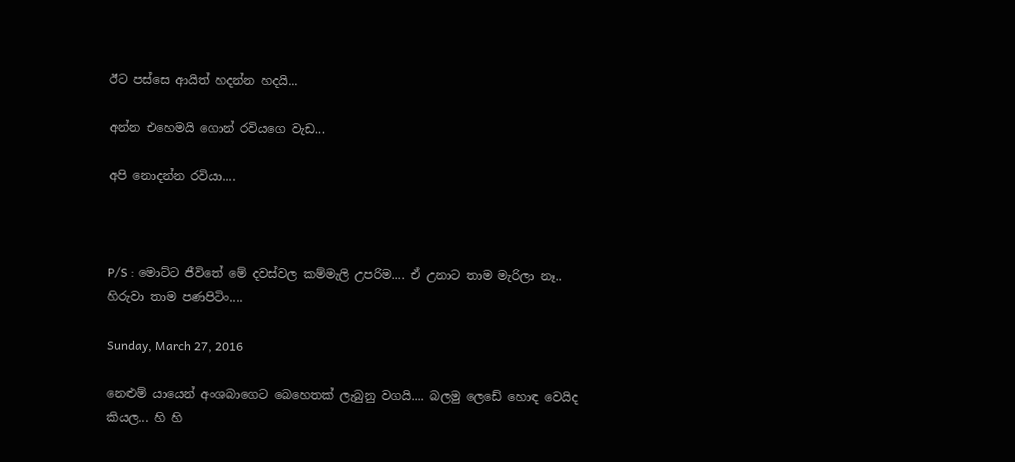ඊට පස්සෙ ආයිත් හදන්න හදයි...

අන්න එහෙමයි ගොන් රවියගෙ වැඩ...

අපි නොදන්න රවියා....



P/S : මොට්ට ජීවිතේ මේ දවස්වල කම්මැලි උපරිම.... ඒ උනාට තාම මැරිලා නෑ.. හිරුවා තාම පණපිටිං....

Sunday, March 27, 2016

නෙළුම් යායෙන් අංශබාගෙට බෙහෙතක් ලැබුනු වගයි.... බලමු ලෙඩේ හොඳ වෙයිද කියල... හි හි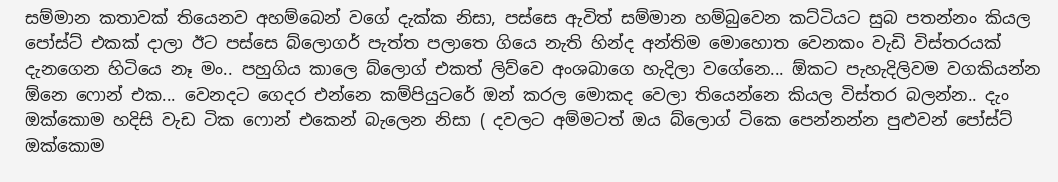සම්මාන කතාවක් තියෙනව අහම්බෙන් වගේ දැක්ක නිසා, පස්සෙ ඇවිත් සම්මාන හම්බුවෙන කට්ටියට සුබ පතන්නං කියල පෝස්ට් එකක් දාලා ඊට පස්සෙ බ්ලොගර් පැත්ත පලාතෙ ගියෙ නැති හින්ද අන්තිම මොහොත වෙනකං වැඩි විස්තරයක් දැනගෙන හිටියෙ නෑ මං.. පහුගිය කාලෙ බ්ලොග් එකත් ලිව්වෙ අංශබාගෙ හැදිලා වගේනෙ... ඕකට පැහැදිලිවම වගකියන්න ඕනෙ ෆොන් එක... වෙනදට ගෙදර එන්නෙ කම්පියුටරේ ඔන් කරල මොකද වෙලා තියෙන්නෙ කියල විස්තර බලන්න.. දැං ඔක්කොම හදිසි වැඩ ටික ෆොන් එකෙන් බැලෙන නිසා ( දවලට අම්මටත් ඔය බ්ලොග් ටිකෙ පෙන්නන්න පුළුවන් පෝස්ට් ඔක්කොම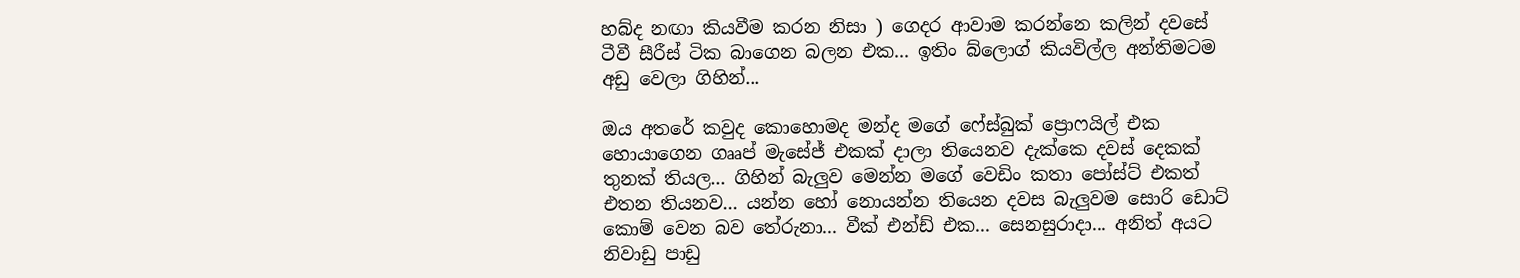හබ්ද නඟා කියවීම කරන නිසා ) ගෙදර ආවාම කරන්නෙ කලින් දවසේ ටීවී සීරීස් ටික බාගෙන බලන එක... ඉතිං බ්ලොග් කියවිල්ල අන්තිමටම අඩු වෙලා ගිහින්...

ඔය අතරේ කවුද කොහොමද මන්ද මගේ ෆේස්බුක් ප්‍රොෆයිල් එක හොයාගෙන ගෲප් මැසේජ් එකක් දාලා තියෙනව දැක්කෙ දවස් දෙකක් තුනක් තියල... ගිහින් බැලුව මෙන්න මගේ වෙඩිං කතා පෝස්ට් එකත් එතන තියනව... යන්න හෝ නොයන්න තියෙන දවස බැලුවම සොරි ඩොට් කොම් වෙන බව තේරුනා... වීක් එන්ඩ් එක... සෙනසුරාදා... අනිත් අයට නිවාඩු පාඩු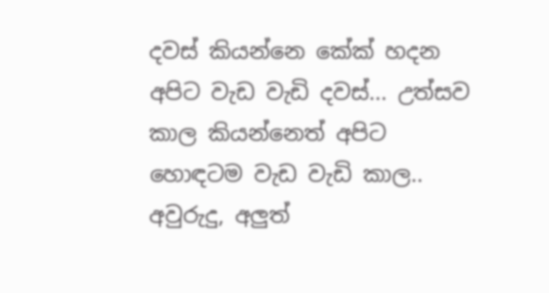දවස් කියන්නෙ කේක් හදන අපිට වැඩ වැඩි දවස්... උත්සව කාල කියන්නෙත් අපිට හොඳටම වැඩ වැඩි කාල.. අවුරුදු, අලුත්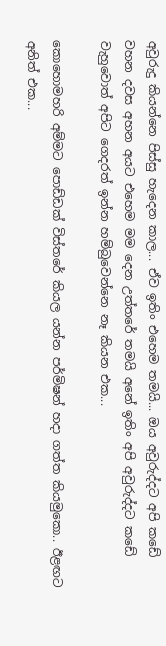අවුරුදු කියන්නෙ පිස්සු හැදෙන කාල... ඒව ඉතිං එහෙම තමයි... ඔය අවුරුද්දට අපි කඩේ වහන දවස අහන අයට එහෙම මම දෙන උත්තරේ තමයි අනේ ඉතිං අපි අවුරුද්දට කඩේ වැහුවොත් අපිට ගෙදරත් ඉන්න හම්බුවෙන්නෙ නෑ කියන එක...

කොහොමහරි අම්මට පොඩ්ඩක් විස්තරේ කියල යන්න පර්මිෂන් හදා ගත්ත කියමුකො.. ඊළඟට අනිත් එක...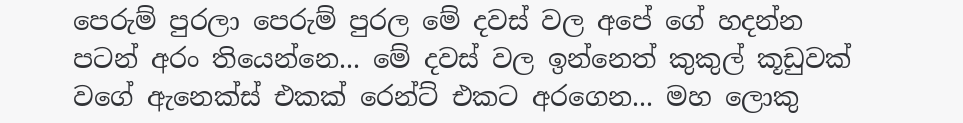පෙරුම් පුරලා පෙරුම් පුරල මේ දවස් වල අපේ ගේ හදන්න පටන් අරං තියෙන්නෙ... මේ දවස් වල ඉන්නෙත් කුකුල් කූඩුවක් වගේ ඇනෙක්ස් එකක් රෙන්ට් එකට අරගෙන... මහ ලොකු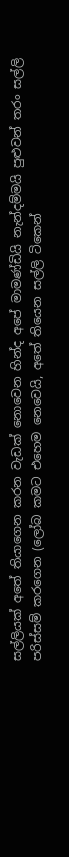සල්ලියක් අතේ තියාගෙන කරන වැඩක් නොවෙන හින්ද අපේ මාමණ්ඩියි නැන්දම්මයි පුළුවන් තරං සල්ලි පරිස්සම් කරගෙන (ලෝබ කමට එහෙම නෙවෙයි, අතේ තියෙන සල්ලි ටිකෙන්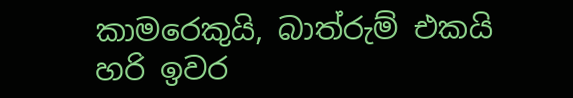කාමරෙකුයි, බාත්රුම් එකයි හරි ඉවර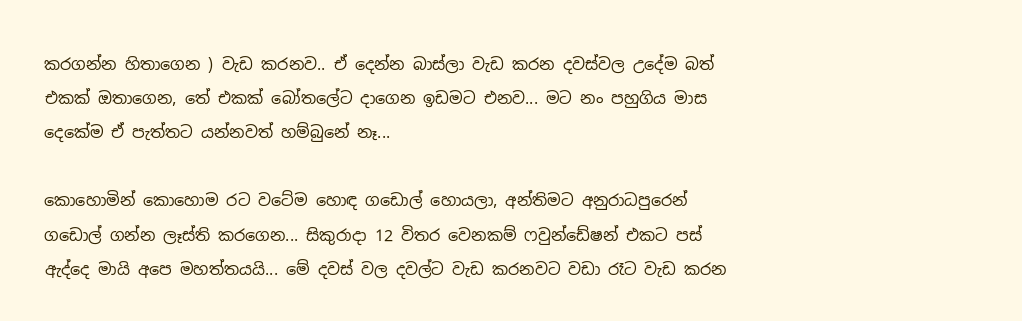කරගන්න හිතාගෙන ) වැඩ කරනව.. ඒ දෙන්න බාස්ලා වැඩ කරන දවස්වල උදේම බත් එකක් ඔතාගෙන, තේ එකක් බෝතලේට දාගෙන ඉඩමට එනව... මට නං පහුගිය මාස දෙකේම ඒ පැත්තට යන්නවත් හම්බුනේ නෑ...

කොහොමින් කොහොම රට වටේම හොඳ ගඩොල් හොයලා, අන්තිමට අනුරාධපුරෙන් ගඩොල් ගන්න ලෑස්ති කරගෙන... සිකුරාදා 12 විතර වෙනකම් ෆවුන්ඩේෂන් එකට පස් ඇද්දෙ මායි අපෙ මහත්තයයි... මේ දවස් වල දවල්ට වැඩ කරනවට වඩා රෑට වැඩ කරන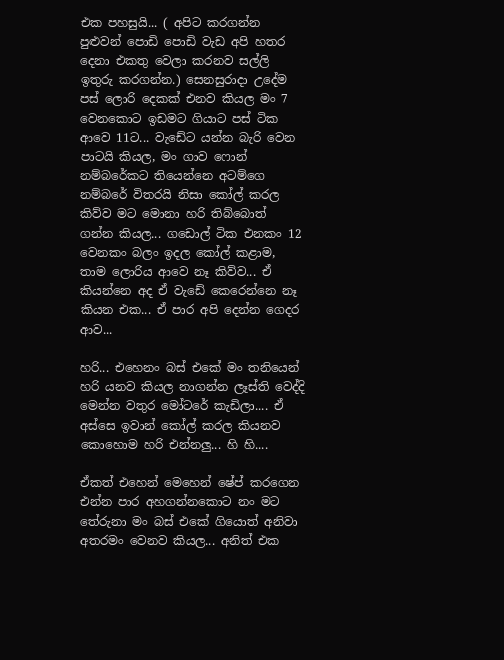එක පහසුයි... ( අපිට කරගන්න පුළුවන් පොඩි පොඩි වැඩ අපි හතර දෙනා එකතු වෙලා කරනව සල්ලි ඉතුරු කරගන්න.) සෙනසුරාදා උදේම පස් ලොරි දෙකක් එනව කියල මං 7 වෙනකොට ඉඩමට ගියාට පස් ටික ආවෙ 11ට... වැඩේට යන්න බැරි වෙන පාටයි කියල, මං ගාව ෆොන් නම්බරේකට තියෙන්නෙ අටම්ගෙ නම්බරේ විතරයි නිසා කෝල් කරල කිව්ව මට මොනා හරි තිබ්බොත් ගන්න කියල... ගඩොල් ටික එනකං 12 වෙනකං බලං ඉදල කෝල් කළාම, තාම ලොරිය ආවෙ නෑ කිව්ව... ඒ කියන්නෙ අද ඒ වැඩේ කෙරෙන්නෙ නෑ කියන එක... ඒ පාර අපි දෙන්න ගෙදර ආව...

හරි... එහෙනං බස් එකේ මං තනියෙන් හරි යනව කියල නාගන්න ලෑස්ති වෙද්දි මෙන්න වතුර මෝටරේ කැඩිලා.... ඒ අස්සෙ ඉවාන් කෝල් කරල කියනව කොහොම හරි එන්නලු... හි හි....

ඒකත් එහෙන් මෙහෙන් ෂේප් කරගෙන එන්න පාර අහගන්නකොට නං මට තේරුනා මං බස් එකේ ගියොත් අනිවා අතරමං වෙනව කියල... අනිත් එක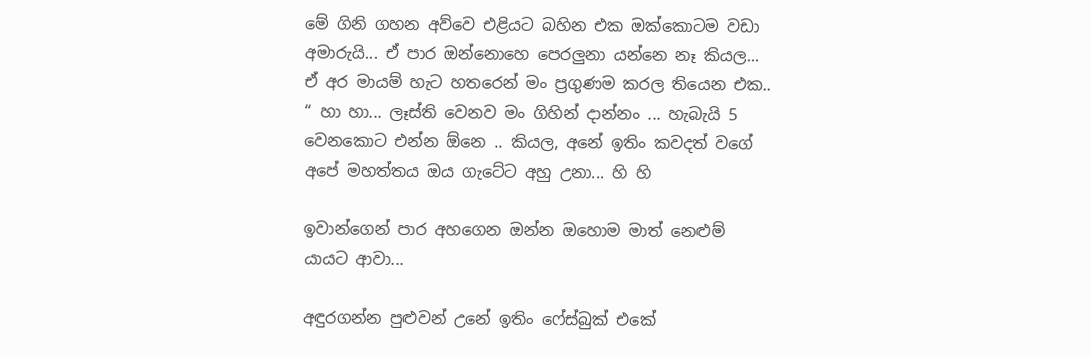මේ ගිනි ගහන අව්වෙ එළියට බහින එක ඔක්කොටම වඩා අමාරුයි... ඒ පාර ඔන්නොහෙ පෙරලුනා යන්නෙ නෑ කියල... ඒ අර මායම් හැට හතරෙන් මං ප්‍රගුණම කරල තියෙන එක.. “ හා හා... ලෑස්ති වෙනව මං ගිහින් දාන්නං ... හැබැයි 5 වෙනකොට එන්න ඕනෙ .. කියල, අනේ ඉතිං කවදත් වගේ අපේ මහත්තය ඔය ගැටේට අහු උනා... හි හි

ඉවාන්ගෙන් පාර අහගෙන ඔන්න ඔහොම මාත් නෙළුම් යායට ආවා...

අඳුරගන්න පුළුවන් උනේ ඉතිං ෆේස්බුක් එකේ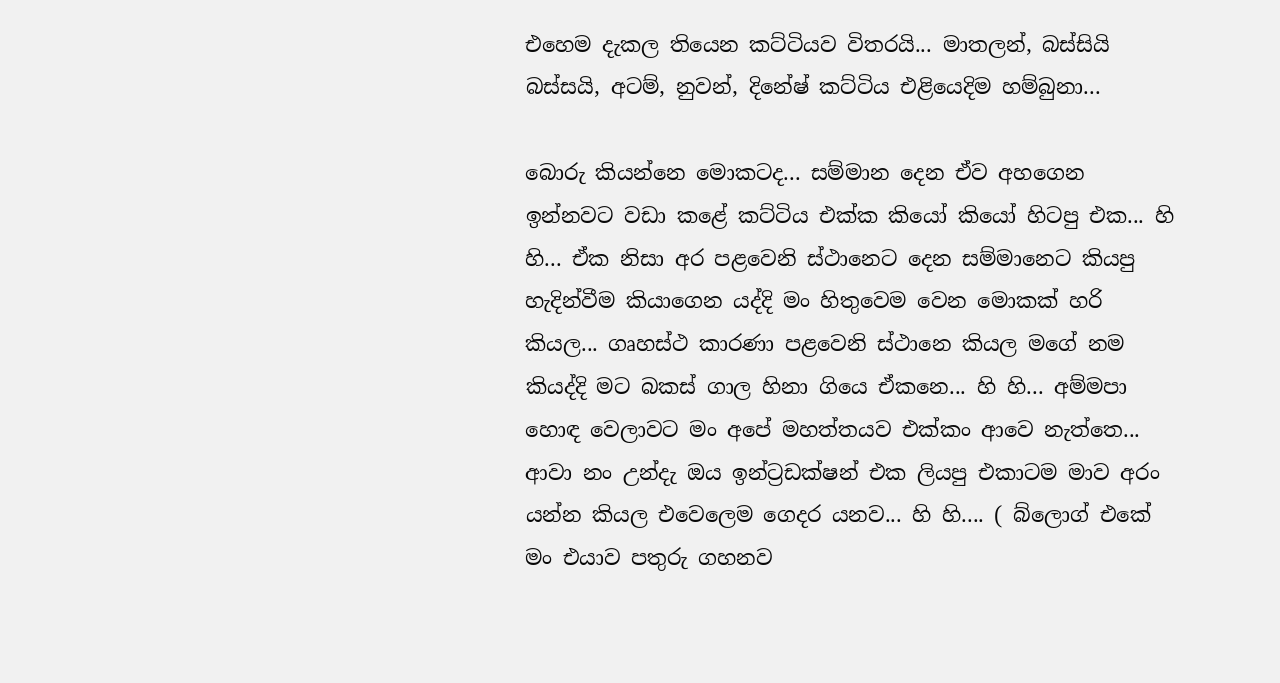එහෙම දැකල තියෙන කට්ටියව විතරයි... මාතලන්, බස්සියි බස්සයි, අටම්, නුවන්, දිනේෂ් කට්ටිය එළියෙදිම හම්බුනා...

බොරු කියන්නෙ මොකටද... සම්මාන දෙන ඒව අහගෙන ඉන්නවට වඩා කළේ කට්ටිය එක්ක කියෝ කියෝ හිටපු එක... හි හි... ඒක නිසා අර පළවෙනි ස්ථානෙට දෙන සම්මානෙට කියපු හැදින්වීම කියාගෙන යද්දි මං හිතුවෙම වෙන මොකක් හරි කියල... ගෘහස්ථ කාරණා පළවෙනි ස්ථානෙ කියල මගේ නම කියද්දි මට බකස් ගාල හිනා ගියෙ ඒකනෙ... හි හි... අම්මපා හොඳ වෙලාවට මං අපේ මහත්තයව එක්කං ආවෙ නැත්තෙ... ආවා නං උන්දැ ඔය ඉන්ට්‍රඩක්ෂන් එක ලියපු එකාටම මාව අරං යන්න කියල එවෙලෙම ගෙදර යනව... හි හි.... ( බ්ලොග් එකේ මං එයාව පතුරු ගහනව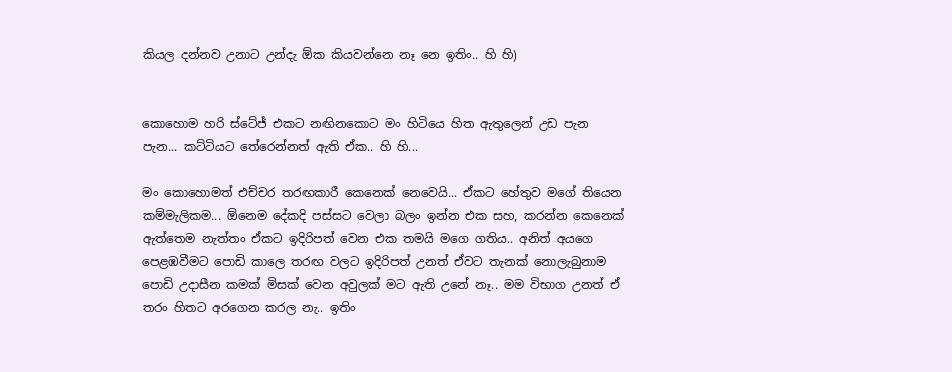කියල දන්නව උනාට උන්දැ ඕක කියවන්නෙ නෑ නෙ ඉතිං.. හි හි)


කොහොම හරි ස්ටේජ් එකට නඟිනකොට මං හිටියෙ හිත ඇතුලෙන් උඩ පැන පැන... කට්ටියට තේරෙන්නත් ඇති ඒක.. හි හි...

මං කොහොමත් එච්චර තරඟකාරී කෙනෙක් නෙවෙයි... ඒකට හේතුව මගේ තියෙන කම්මැලිකම... ඕනෙම දේකදි පස්සට වෙලා බලං ඉන්න එක සහ, කරන්න කෙනෙක් ඇත්තෙම නැත්තං ඒකට ඉදිරිපත් වෙන එක තමයි මගෙ ගතිය.. අනිත් අයගෙ පෙළඹවීමට පොඩි කාලෙ තරඟ වලට ඉදිරිපත් උනත් ඒවට තැනක් නොලැබුනාම පොඩි උදාසීන කමක් මිසක් වෙන අවුලක් මට ඇති උනේ නෑ.. මම විභාග උනත් ඒ තරං හිතට අරගෙන කරල නැ.. ඉතිං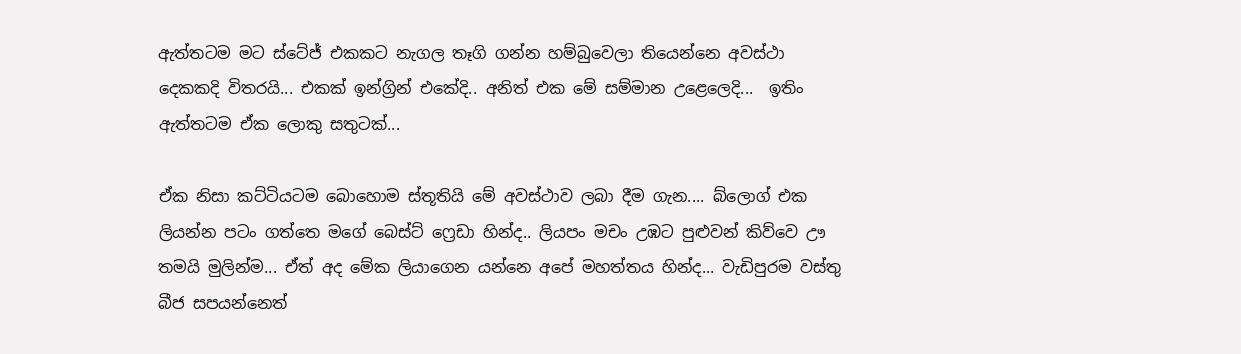ඇත්තටම මට ස්ටේජ් එකකට නැගල තෑගි ගන්න හම්බුවෙලා තියෙන්නෙ අවස්ථා දෙකකදි විතරයි... එකක් ඉන්ග්‍රින් එකේදි.. අනිත් එක මේ සම්මාන උළෙලෙදි...  ඉතිං ඇත්තටම ඒක ලොකු සතුටක්...

ඒක නිසා කට්ටියටම බොහොම ස්තූතියි මේ අවස්ථාව ලබා දීම ගැන.... බ්ලොග් එක ලියන්න පටං ගත්තෙ මගේ බෙස්ට් ෆ්‍රෙඩා හින්ද.. ලියපං මචං උඹට පුළුවන් කිව්වෙ ඌ තමයි මුලින්ම... ඒත් අද මේක ලියාගෙන යන්නෙ අපේ මහත්තය හින්ද... වැඩිපුරම වස්තු බීජ සපයන්නෙත්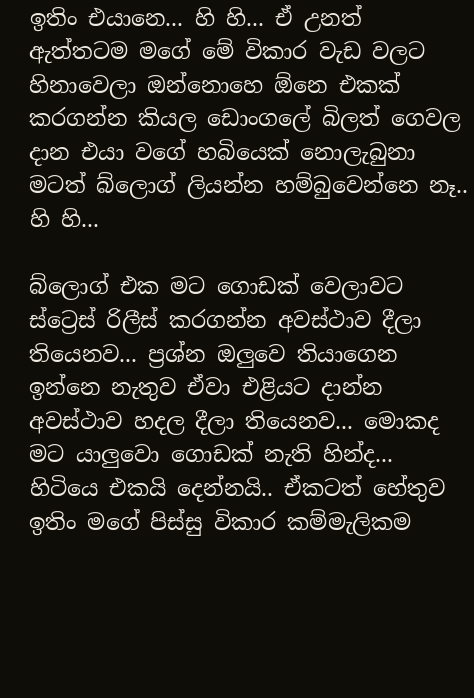ඉතිං එයානෙ... හි හි... ඒ උනත් ඇත්තටම මගේ මේ විකාර වැඩ වලට හිනාවෙලා ඔන්නොහෙ ඕනෙ එකක් කරගන්න කියල ඩොංගලේ බිලත් ගෙවල දාන එයා වගේ හබියෙක් නොලැබුනා මටත් බ්ලොග් ලියන්න හම්බුවෙන්නෙ නෑ.. හි හි...

බ්ලොග් එක මට ගොඩක් වෙලාවට ස්ට්‍රෙස් රිලීස් කරගන්න අවස්ථාව දීලා තියෙනව... ප්‍රශ්න ඔලුවෙ තියාගෙන ඉන්නෙ නැතුව ඒවා එළියට දාන්න අවස්ථාව හදල දීලා තියෙනව... මොකද මට යාලුවො ගොඩක් නැති හින්ද... හිටියෙ එකයි දෙන්නයි.. ඒකටත් හේතුව ඉතිං මගේ පිස්සු විකාර කම්මැලිකම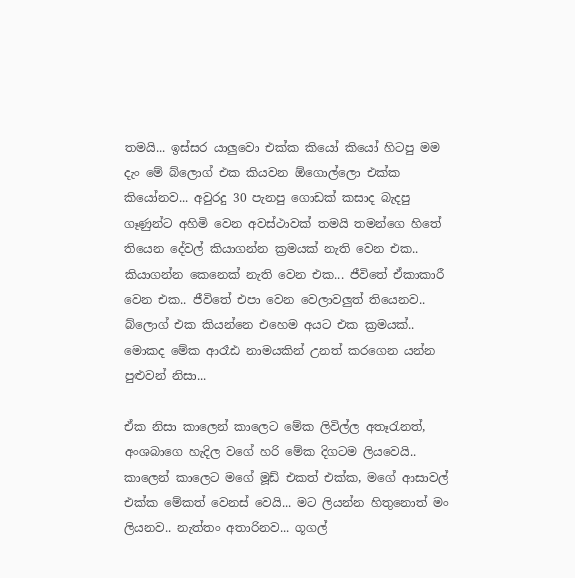තමයි... ඉස්සර යාලුවො එක්ක කියෝ කියෝ හිටපු මම දැං මේ බ්ලොග් එක කියවන ඕගොල්ලො එක්ක කියෝනව... අවුරදු 30 පැනපු ගොඩක් කසාද බැදපු ගෑණුන්ට අහිමි වෙන අවස්ථාවක් තමයි තමන්ගෙ හිතේ තියෙන දේවල් කියාගන්න ක්‍රමයක් නැති වෙන එක.. කියාගන්න කෙනෙක් නැති වෙන එක... ජීවිතේ ඒකාකාරී වෙන එක.. ජීවිතේ එපා වෙන වෙලාවලුත් තියෙනව.. බ්ලොග් එක කියන්නෙ එහෙම අයට එක ක්‍රමයක්.. මොකද මේක ආරෑඪ නාමයකින් උනත් කරගෙන යන්න පුළුවන් නිසා...

ඒක නිසා කාලෙන් කාලෙට මේක ලිවිල්ල අතෑරැනත්, අංශබාගෙ හැදිල වගේ හරි මේක දිගටම ලියවෙයි.. කාලෙන් කාලෙට මගේ මූඩ් එකත් එක්ක, මගේ ආසාවල් එක්ක මේකත් වෙනස් වෙයි... මට ලියන්න හිතුනොත් මං ලියනව.. නැත්තං අතාරිනව... ගූගල්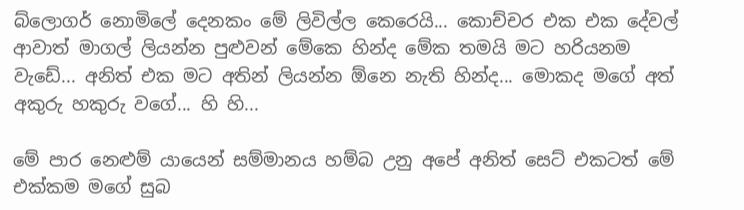බ්ලොගර් නොමිලේ දෙනකං මේ ලිවිල්ල කෙරෙයි... කොච්චර එක එක දේවල් ආවාත් මාගල් ලියන්න පුළුවන් මේකෙ හින්ද මේක තමයි මට හරියනම වැඩේ... අනිත් එක මට අතින් ලියන්න ඕනෙ නැති හින්ද... මොකද මගේ අත් අකුරු හකුරු වගේ... හි හි...

මේ පාර නෙළුම් යායෙන් සම්මානය හම්බ උනු අපේ අනිත් සෙට් එකටත් මේ එක්කම මගේ සුබ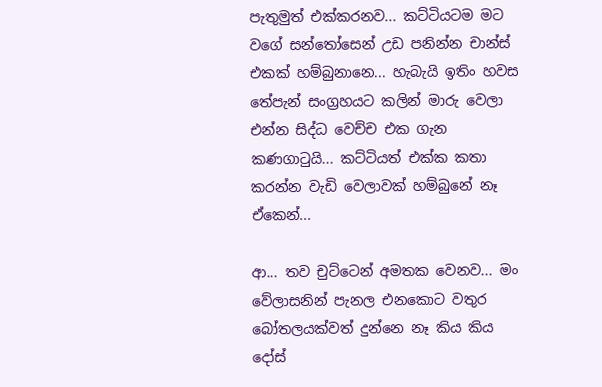පැතුමුත් එක්කරනව... කට්ටියටම මට වගේ සන්තෝසෙන් උඩ පනින්න චාන්ස් එකක් හම්බුනානෙ... හැබැයි ඉතිං හවස තේපැන් සංග්‍රහයට කලින් මාරු වෙලා එන්න සිද්ධ වෙච්ච එක ගැන කණගාටුයි... කට්ටියත් එක්ක කතා කරන්න වැඩි වෙලාවක් හම්බුනේ නෑ ඒකෙන්...

ආ... තව චුට්ටෙන් අමතක වෙනව... මං වේලාසනින් පැනල එනකොට වතුර බෝතලයක්වත් දුන්නෙ නෑ කිය කිය දෝස්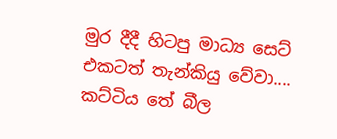මුර දීදී හිටපු මාධ්‍ය සෙට් එකටත් තැන්කියු වේවා.... කට්ටිය තේ බීල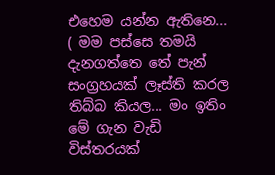එහෙම යන්න ඇතිනෙ... ( මම පස්සෙ තමයි දැනගත්තෙ තේ පැන් සංග්‍රහයක් ලෑස්ති කරල තිබ්බ කියල... මං ඉතිං මේ ගැන වැඩි විස්තරයක්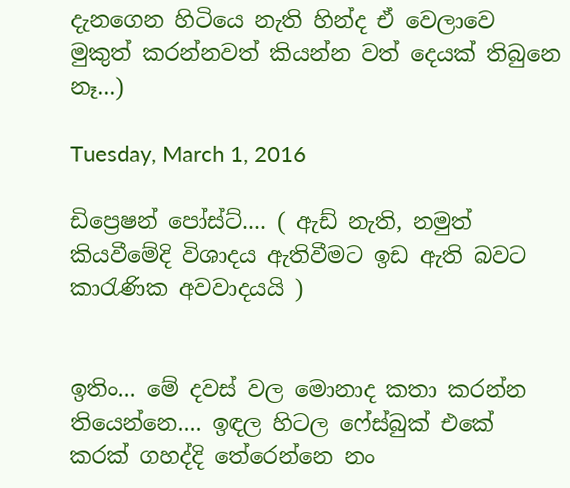දැනගෙන හිටියෙ නැති හින්ද ඒ වෙලාවෙ මුකුත් කරන්නවත් කියන්න වත් දෙයක් තිබුනෙ නෑ...)

Tuesday, March 1, 2016

ඩිප්‍රෙෂන් පෝස්ට්.... ( ඇඩ් නැති, නමුත් කියවීමේදි විශාදය ඇතිවීමට ඉඩ ඇති බවට කාරැණික අවවාදයයි )


ඉතිං... මේ දවස් වල මොනාද කතා කරන්න තියෙන්නෙ.... ඉඳල හිටල ෆේස්බුක් එකේ කරක් ගහද්දි තේරෙන්නෙ නං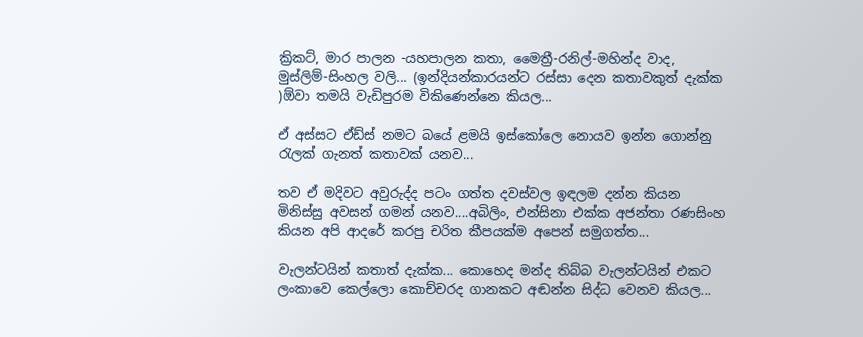ක්‍රිකට්, මාර පාලන -යහපාලන කතා, මෛත්‍රී-රනිල්-මහින්ද වාද, මුස්ලිම්-සිංහල වලි... (ඉන්දියන්කාරයන්ට රස්සා දෙන කතාවකුත් දැක්ක )ඕවා තමයි වැඩිපුරම විකිණෙන්නෙ කියල...

ඒ අස්සට ඒඩ්ස් නමට බයේ ළමයි ඉස්කෝලෙ නොයව ඉන්න ගොන්නු රැලක් ගැනත් කතාවක් යනව...

තව ඒ මදිවට අවුරුද්ද පටං ගත්ත දවස්වල ඉඳලම දන්න කියන මිනිස්සු අවසන් ගමන් යනව....අබිලිං, එන්සිනා එක්ක අජන්තා රණසිංහ කියන අපි ආදරේ කරපු චරිත කීපයක්ම අපෙන් සමුගත්ත...

වැලන්ටයින් කතාත් දැක්ක... කොහෙද මන්ද තිබ්බ වැලන්ටයින් එකට ලංකාවෙ කෙල්ලො කොච්චරද ගානකට අඬන්න සිද්ධ වෙනව කියල...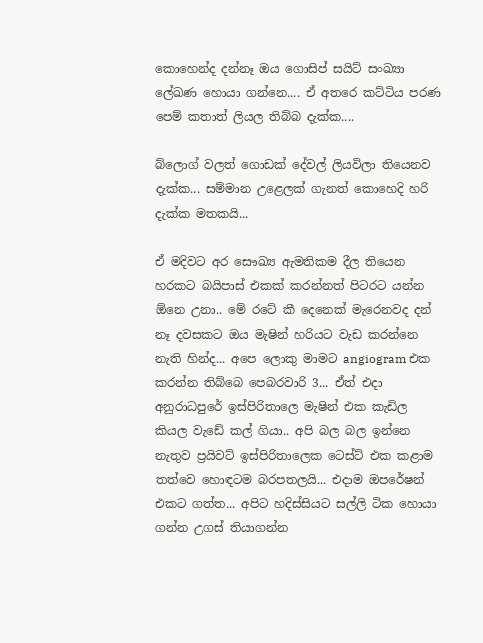කොහෙන්ද දන්නෑ ඔය ගොසිප් සයිට් සංඛ්‍යා ලේඛණ හොයා ගන්නෙ.... ඒ අතරෙ කට්ටිය පරණ පෙම් කතාත් ලියල තිබ්බ දැක්ක....

බ්ලොග් වලත් ගොඩක් දේවල් ලියවිලා තියෙනව දැක්ක... සම්මාන උළෙලක් ගැනත් කොහෙදි හරි දැක්ක මතකයි...

ඒ මදිවට අර සෞඛ්‍ය ඇමතිකම දීල තියෙන හරකට බයිපාස් එකක් කරන්නත් පිටරට යන්න ඕනෙ උනා.. මේ රටේ කී දෙනෙක් මැරෙනවද දන් නෑ දවසකට ඔය මැෂින් හරියට වැඩ කරන්නෙ නැති හින්ද... අපෙ ලොකු මාමට angiogram එක කරන්න තිබ්බෙ පෙබරවාරි 3... ඒත් එදා අනුරාධපුරේ ඉස්පිරිතාලෙ මැෂින් එක කැඩිල කියල වැඩේ කල් ගියා.. අපි බල බල ඉන්නෙ නැතුව ප්‍රයිවට් ඉස්පිරිතාලෙක ටෙස්ට් එක කළාම තත්වෙ හොඳටම බරපතලයි... එදාම ඔපරේෂන් එකට ගත්ත... අපිට හදිස්සියට සල්ලි ටික හොයා ගන්න උගස් තියාගන්න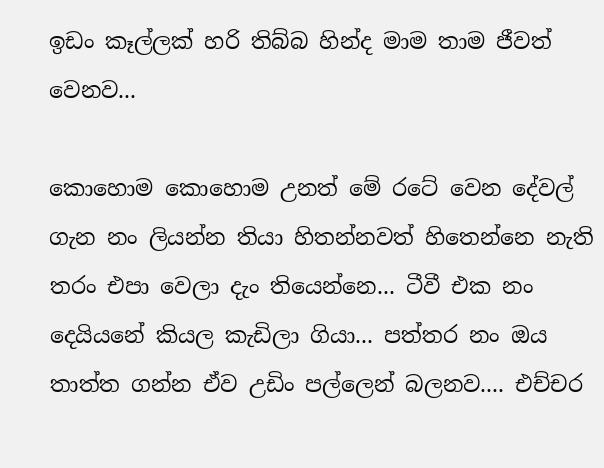ඉඩං කෑල්ලක් හරි තිබ්බ හින්ද මාම තාම ජීවත් වෙනව...

කොහොම කොහොම උනත් මේ රටේ වෙන දේවල් ගැන නං ලියන්න තියා හිතන්නවත් හිතෙන්නෙ නැති තරං එපා වෙලා දැං තියෙන්නෙ... ටීවී එක නං දෙයියනේ කියල කැඩිලා ගියා... පත්තර නං ඔය තාත්ත ගන්න ඒව උඩිං පල්ලෙන් බලනව.... එච්චර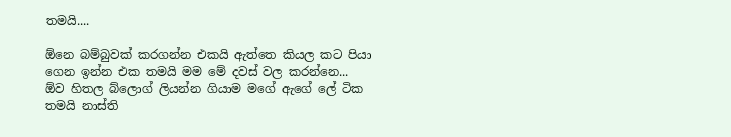තමයි....

ඕනෙ බම්බුවක් කරගන්න එකයි ඇත්තෙ කියල කට පියා ගෙන ඉන්න එක තමයි මම මේ දවස් වල කරන්නෙ... ඕව හිතල බ්ලොග් ලියන්න ගියාම මගේ ඇගේ ලේ ටික තමයි නාස්ති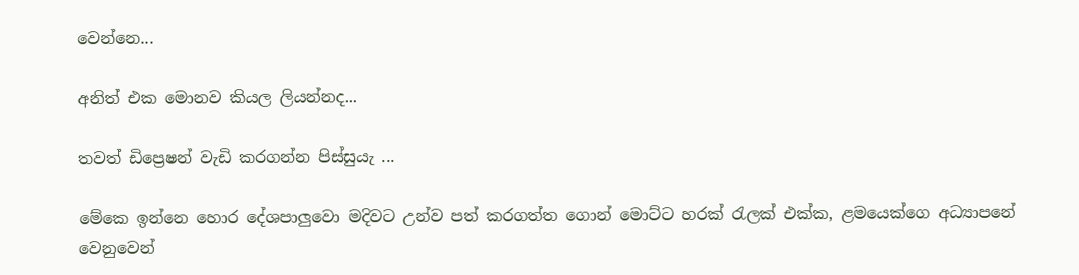වෙන්නෙ...

අනිත් එක මොනව කියල ලියන්නද...

තවත් ඩිප්‍රෙෂන් වැඩි කරගන්න පිස්සුයැ ...

මේකෙ ඉන්නෙ හොර දේශපාලුවො මදිවට උන්ව පත් කරගත්ත ගොන් මොට්ට හරක් රැලක් එක්ක, ළමයෙක්ගෙ අධ්‍යාපනේ වෙනුවෙන්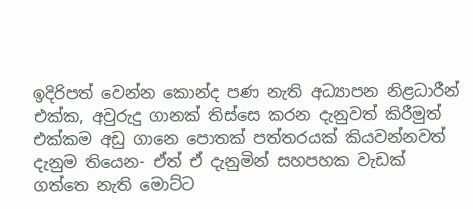ඉදිරිපත් වෙන්න කොන්ද පණ නැති අධ්‍යාපන නිළධාරීන් එක්ක, අවුරුදු ගානක් තිස්සෙ කරන දැනුවත් කිරීමුත් එක්කම අඩු ගානෙ පොතක් පත්තරයක් කියවන්නවත් දැනුම තියෙන- ඒත් ඒ දැනුමින් සහපහක වැඩක් ගත්තෙ නැති මොට්ට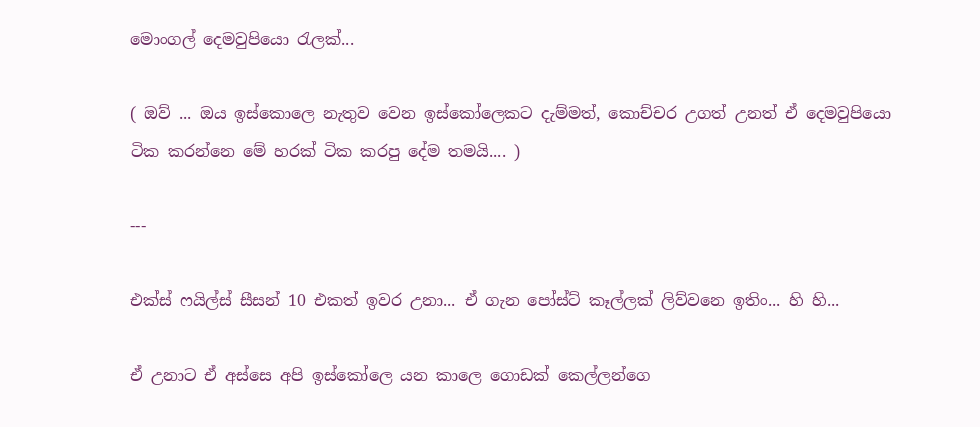මොංගල් දෙමවුපියො රැලක්...

( ඔව් ... ඔය ඉස්කොලෙ නැතුව වෙන ඉස්කෝලෙකට දැම්මත්, කොච්චර උගත් උනත් ඒ දෙමවුපියො ටික කරන්නෙ මේ හරක් ටික කරපු දේම තමයි.... )

---

එක්ස් ෆයිල්ස් සීසන් 10 එකත් ඉවර උනා... ඒ ගැන පෝස්ට් කෑල්ලක් ලිව්වනෙ ඉතිං... හි හි...

ඒ උනාට ඒ අස්සෙ අපි ඉස්කෝලෙ යන කාලෙ ගොඩක් කෙල්ලන්ගෙ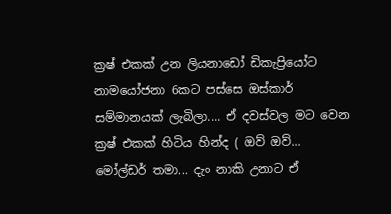ක්‍රෂ් එකක් උන ලියනාඩෝ ඩිකැප්‍රියෝට නාමයෝජනා 6කට පස්සෙ ඔස්කාර් සම්මානයක් ලැබිලා.... ඒ දවස්වල මට වෙන ක්‍රෂ් එකක් හිටිය හින්ද ( ඔව් ඔව්... මෝල්ඩර් තමා... දැං නාකි උනාට ඒ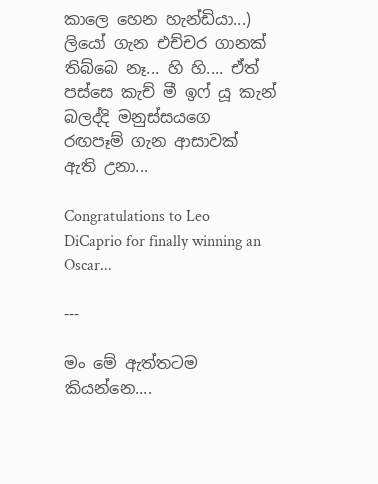කාලෙ හෙන හැන්ඩියා...) ලියෝ ගැන එච්චර ගානක් තිබ්බෙ නෑ... හි හි.... ඒත් පස්සෙ කැච් මී ඉෆ් යූ කැන් බලද්දි මනුස්සයගෙ රඟපෑම් ගැන ආසාවක් ඇති උනා...

Congratulations to Leo DiCaprio for finally winning an Oscar...

---

මං මේ ඇත්තටම කියන්නෙ....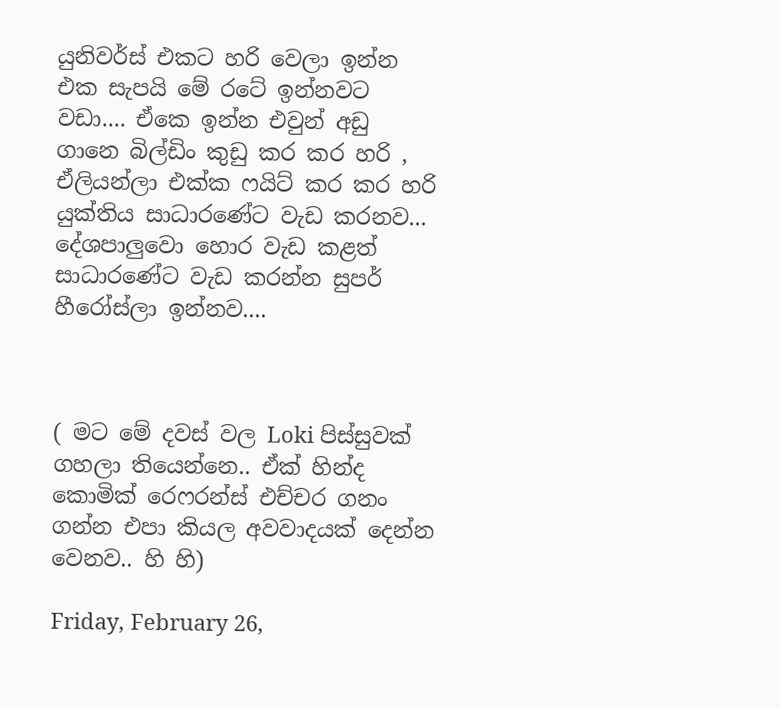යුනිවර්ස් එකට හරි වෙලා ඉන්න එක සැපයි මේ රටේ ඉන්නවට වඩා.... ඒකෙ ඉන්න එවුන් අඩු ගානෙ බිල්ඩිං කුඩු කර කර හරි , ඒලියන්ලා එක්ක ෆයිට් කර කර හරි යුක්තිය සාධාරණේට වැඩ කරනව... දේශපාලුවො හොර වැඩ කළත් සාධාරණේට වැඩ කරන්න සුපර් හීරෝස්ලා ඉන්නව....



( මට මේ දවස් වල Loki පිස්සුවක් ගහලා තියෙන්නෙ.. ඒක් හින්ද කොමික් රෙෆරන්ස් එච්චර ගනං ගන්න එපා කියල අවවාදයක් දෙන්න වෙනව.. හි හි)

Friday, February 26,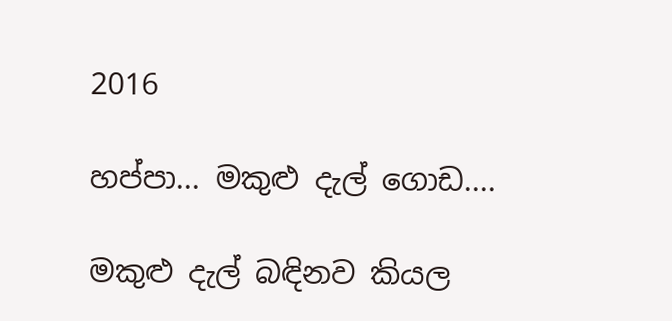2016

හප්පා... මකුළු දැල් ගොඩ....

මකුළු දැල් බඳිනව කියල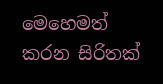මෙහෙමත් කරන සිරිතක්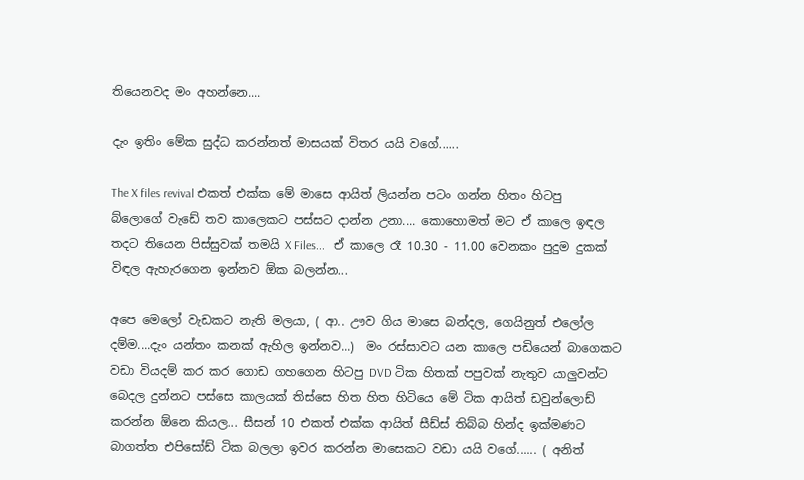තියෙනවද මං අහන්නෙ....

දැං ඉතිං මේක සුද්ධ කරන්නත් මාසයක් විතර යයි වගේ......

The X files revival එකත් එක්ක මේ මාසෙ ආයිත් ලියන්න පටං ගන්න හිතං හිටපු බ්‌ලොගේ වැඩේ තව කාලෙකට පස්සට දාන්න උනා.... කොහොමත් මට ඒ කාලෙ ඉඳල තදට තියෙන පිස්සුවක් තමයි X Files...   ඒ කාලෙ රෑ 10.30 - 11.00 වෙනකං පුදුම දුකක් විඳල ඇහැරගෙන ඉන්නව ඕක බලන්න...

අපෙ මෙලෝ වැඩකට නැති මලයා, ( ආ.. ඌව ගිය මාසෙ බන්දල, ගෙයිනුත් එලෝල දම්ම....දැං යන්තං කනක් ඇහිල ඉන්නව...)  මං රස්සාවට යන කාලෙ පඩියෙන් බාගෙකට වඩා වියදම් කර කර ගොඩ ගහගෙන හිටපු DVD ටික හිතක් පපුවක් නැතුව යාලුවන්ට බෙදල දුන්නට පස්සෙ කාලයක් තිස්සෙ හිත හිත හිටියෙ මේ ටික ආයිත් ඩවුන්ලොඩ් කරන්න ඕනෙ කියල... සීසන් 10 එකත් එක්ක ආයිත් සීඩ්ස් තිබ්බ හින්ද ඉක්මණට බාගත්ත එපිසෝඩ් ටික බලලා ඉවර කරන්න මාසෙකට වඩා යයි වගේ...... ( අනිත්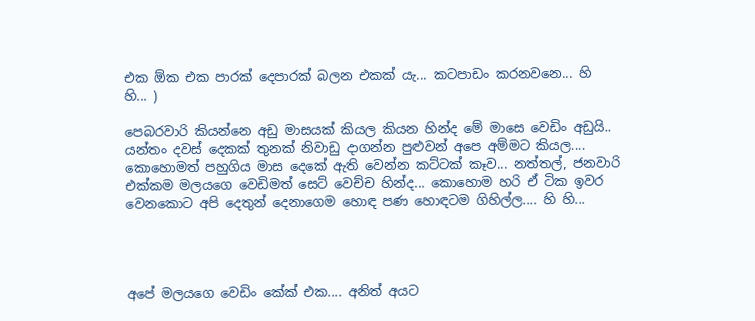එක ඕක එක පාරක් දෙපාරක් බලන එකක් යැ... කටපාඩං කරනවනෙ... හි හි... )

පෙබරවාරි කියන්නෙ අඩු මාසයක් කියල කියන හින්ද මේ මාසෙ වෙඩිං අඩුයි.. යන්තං දවස් දෙකක් තුනක් නිවාඩු දාගන්න පුළුවන් අපෙ අම්මට කියල.... කොහොමත් පහුගිය මාස දෙකේ ඇති වෙන්න කට්ටක් කෑව... නත්තල්, ජනවාරි එක්කම මලයගෙ වෙඩිමත් සෙට් වෙච්ච හින්ද... කොහොම හරි ඒ ටික ඉවර වෙනකොට අපි දෙතුන් දෙනාගෙම හොඳ පණ හොඳටම ගිහිල්ල.... හි හි...




අපේ මලයගෙ වෙඩිං කේක් එක.... අනිත් අයට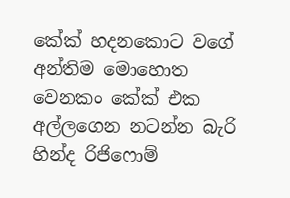කේක් හදනකොට වගේ අන්තිම මොහොත වෙනකං කේක් එක අල්ලගෙන නටන්න බැරි හින්ද රිජි‌ෆොම්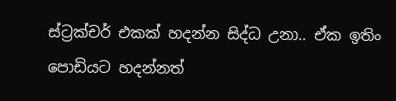ස්ට්‍රක්චර් එකක් හදන්න සිද්ධ උනා.. ඒක ඉතිං පොඩියට හදන්නත්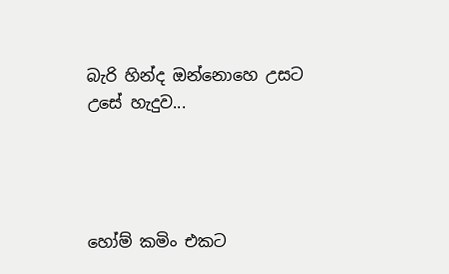බැරි හින්ද ඔන්නොහෙ උසට උසේ හැදුව...




හෝම් කමිං එකට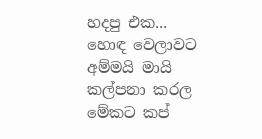හදපු එක...
හොඳ වෙලාවට අම්මයි මායි කල්පනා කරල මේකට කප්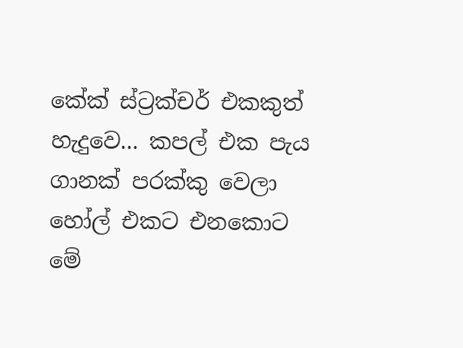කේක් ස්ට්‍රක්චර් එකකුත් හැදුවෙ... කපල් එක පැය ගානක් පරක්කු වෙලා හෝල් එකට එනකොට මේ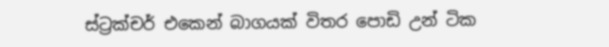ස්ට්‍රක්චර් එකෙන් බාගයක් විතර පොඩි උන් ටික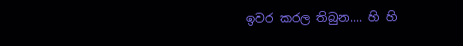ඉවර කරල තිබුන.... හි හි